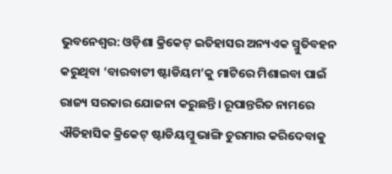ଭୁବନେଶ୍ବର: ଓଡ଼ିଶା କ୍ରିକେଟ୍ ଇତିହାସର ଅନ୍ୟଏକ ସ୍ମୁତିବହନ କରୁଥିବା ‘ବାରବାଟୀ ଷ୍ଟାଡିୟମ’କୁ ମାଟିରେ ମିଶାଇବା ପାଇଁ ରାଜ୍ୟ ସରକାର ଯୋଜନା କରୁଛନ୍ତି। ରୂପାନ୍ତରିତ ନାମରେ ଐତିହାସିକ କ୍ରିକେଟ୍ ଷ୍ଟାଡିୟମ୍କୁ ଭାଙ୍ଗି ଚୁରମାର କରିଦେବାକୁ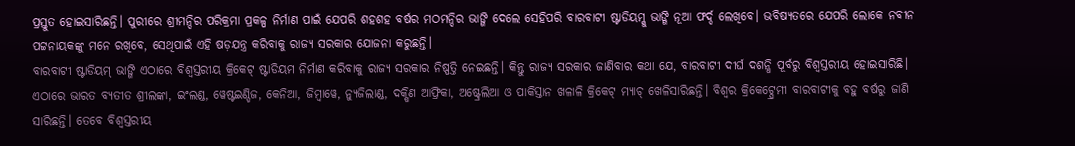ପ୍ରସ୍ତୁତ ହୋଇସାରିଛନ୍ତି। ପୁରୀରେ ଶ୍ରୀମନ୍ଦିର ପରିକ୍ରମା ପ୍ରକଳ୍ପ ନିର୍ମାଣ ପାଇଁ ଯେପରି ଶହଶହ ବର୍ଷର ମଠମନ୍ଦିର ଭାଙ୍ଗି ଦେଲେ ସେହିପରି ବାରବାଟୀ ଷ୍ଟାଡିୟମ୍କୁ ଭାଙ୍ଗି ନୂଆ ଫର୍ଦ୍ଦ ଲେଖିବେ। ଭବିଷ୍ୟତରେ ଯେପରି ଲୋକେ ନବୀନ ପଟ୍ଟନାୟକଙ୍କୁ ମନେ ରଖିବେ, ସେଥିପାଇଁ ଏହି ଷଡ଼ଯନ୍ତ୍ର କରିବାକୁ ରାଜ୍ୟ ସରକାର ଯୋଜନା କରୁଛନ୍ତି।
ବାରବାଟୀ ଷ୍ଟାଡିୟମ୍ ଭାଙ୍ଗି ଏଠାରେ ବିଶ୍ବସ୍ତରୀୟ କ୍ରିକେଟ୍ ଷ୍ଟାଡିୟମ ନିର୍ମାଣ କରିବାକୁ ରାଜ୍ୟ ସରକାର ନିଷ୍ପତ୍ତି ନେଇଛନ୍ତି। କିନ୍ତୁ ରାଜ୍ୟ ସରକାର ଜାଣିବାର କଥା ଯେ, ବାରବାଟୀ ଦୀର୍ଘ ଦଶନ୍ଧି ପୂର୍ବରୁ ବିଶ୍ବସ୍ତରୀୟ ହୋଇସାରିଛି। ଏଠାରେ ଭାରତ ବ୍ୟତୀତ ଶ୍ରୀଲଙ୍କା, ଇଂଲଣ୍ଡ, ୱେଷ୍ଟଇଣ୍ଡିଜ, କେନିଆ, ଜିମ୍ବାୱେ, ନ୍ୟୁଜିଲାଣ୍ଡ, ଦକ୍ଷିଣ ଆଫ୍ରିକା, ଅଷ୍ଟ୍ରେଲିଆ ଓ ପାକିସ୍ତାନ ଖଳାଳି କ୍ରିକେଟ୍ ମ୍ୟାଚ୍ ଖେଳିସାରିଛନ୍ତି। ବିଶ୍ବର କ୍ରିକେଟ୍ପ୍ରେମୀ ବାରବାଟୀକୁ ବହୁ ବର୍ଷରୁ ଜାଣି ସାରିଛନ୍ତି। ତେବେ ବିଶ୍ବସ୍ତରୀୟ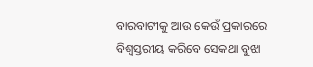ବାରବାଟୀକୁ ଆଉ କେଉଁ ପ୍ରକାରରେ ବିଶ୍ବସ୍ତରୀୟ କରିବେ ସେକଥା ବୁଝା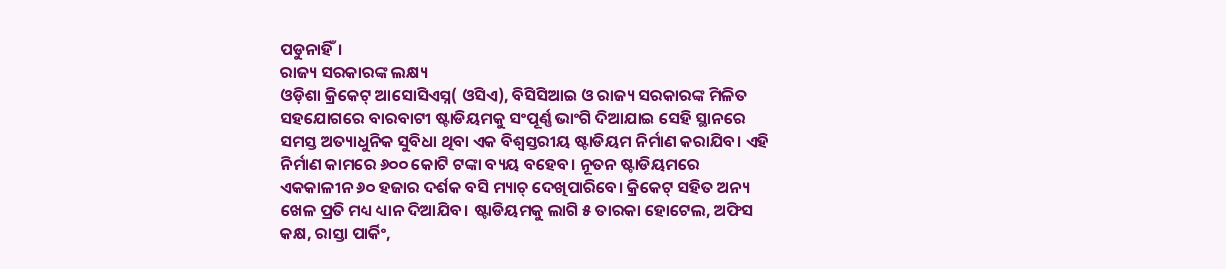ପଡୁନାହିଁ।
ରାଜ୍ୟ ସରକାରଙ୍କ ଲକ୍ଷ୍ୟ
ଓଡ଼ିଶା କ୍ରିକେଟ୍ ଆସୋସିଏସ୍ନ( ଓସିଏ), ବିସିସିଆଇ ଓ ରାଜ୍ୟ ସରକାରଙ୍କ ମିଳିତ ସହଯୋଗରେ ବାରବାଟୀ ଷ୍ଟାଡିୟମକୁ ସଂପୂର୍ଣ୍ଣ ଭାଂଗି ଦିଆଯାଇ ସେହି ସ୍ଥାନରେ ସମସ୍ତ ଅତ୍ୟାଧୁନିକ ସୁବିଧା ଥିବା ଏକ ବିଶ୍ବସ୍ତରୀୟ ଷ୍ଟାଡିୟମ ନିର୍ମାଣ କରାଯିବ। ଏହି ନିର୍ମାଣ କାମରେ ୬୦୦ କୋଟି ଟଙ୍କା ବ୍ୟୟ ବହେବ। ନୂତନ ଷ୍ଟାଡିୟମରେ ଏକକାଳୀନ ୬୦ ହଜାର ଦର୍ଶକ ବସି ମ୍ୟାଚ୍ ଦେଖିପାରିବେ। କ୍ରିକେଟ୍ ସହିତ ଅନ୍ୟ ଖେଳ ପ୍ରତି ମଧ୍ୟ ଧ୍ୟାନ ଦିଆଯିବ। ଷ୍ଟାଡିୟମକୁ ଲାଗି ୫ ତାରକା ହୋଟେଲ, ଅଫିସ କକ୍ଷ, ରାସ୍ତା ପାର୍କିଂ,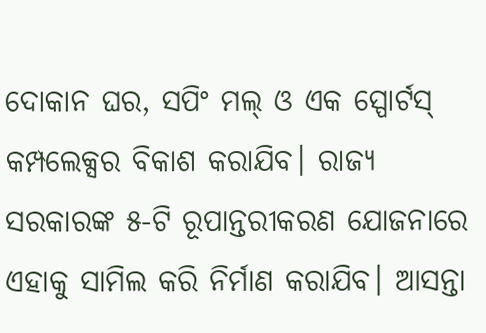ଦୋକାନ ଘର, ସପିଂ ମଲ୍ ଓ ଏକ ସ୍ପୋର୍ଟସ୍ କମ୍ପଲେକ୍ସର ବିକାଶ କରାଯିବ। ରାଜ୍ୟ ସରକାରଙ୍କ ୫-ଟି ରୂପାନ୍ତରୀକରଣ ଯୋଜନାରେ ଏହାକୁ ସାମିଲ କରି ନିର୍ମାଣ କରାଯିବ। ଆସନ୍ତା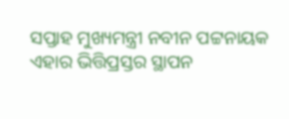ସପ୍ତାହ ମୁଖ୍ୟମନ୍ତ୍ରୀ ନବୀନ ପଟ୍ଟନାୟକ ଏହାର ଭିତ୍ତିପ୍ରସ୍ତର ସ୍ଥାପନ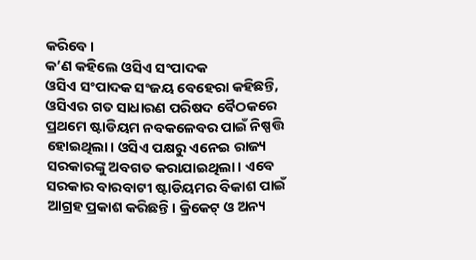କରିବେ।
କ’ଣ କହିଲେ ଓସିଏ ସଂପାଦକ
ଓସିଏ ସଂପାଦକ ସଂଜୟ ବେହେରା କହିଛନ୍ତି, ଓସିଏର ଗତ ସାଧାରଣ ପରିଷଦ ବୈଠକରେ ପ୍ରଥମେ ଷ୍ଟାଡିୟମ ନବକଳେବର ପାଇଁ ନିଷ୍ପତ୍ତି ହୋଇଥିଲା। ଓସିଏ ପକ୍ଷରୁ ଏନେଇ ରାଜ୍ୟ ସରକାରଙ୍କୁ ଅବଗତ କରାଯାଇଥିଲା। ଏବେ ସରକାର ବାରବାଟୀ ଷ୍ଟାଡିୟମର ବିକାଶ ପାଇଁ ଆଗ୍ରହ ପ୍ରକାଶ କରିଛନ୍ତି। କ୍ରିକେଟ୍ ଓ ଅନ୍ୟ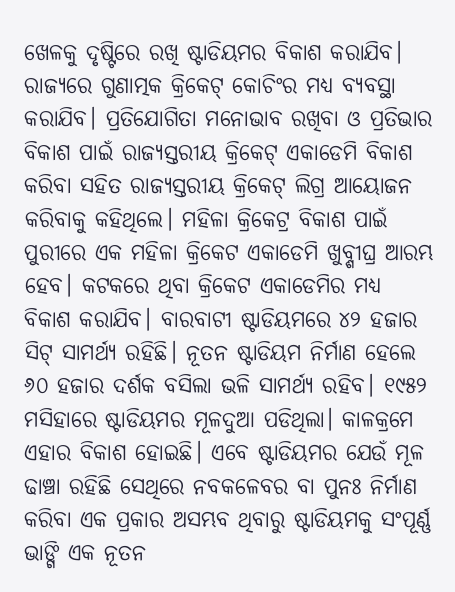ଖେଳକୁ ଦୃଷ୍ଟିରେ ରଖି ଷ୍ଟାଡିୟମର ବିକାଶ କରାଯିବ। ରାଜ୍ୟରେ ଗୁଣାତ୍ମକ କ୍ରିକେଟ୍ କୋଚିଂର ମଧ୍ୟ ବ୍ୟବସ୍ଥା କରାଯିବ। ପ୍ରତିଯୋଗିତା ମନୋଭାବ ରଖିବା ଓ ପ୍ରତିଭାର ବିକାଶ ପାଇଁ ରାଜ୍ୟସ୍ତରୀୟ କ୍ରିକେଟ୍ ଏକାଡେମି ବିକାଶ କରିବା ସହିତ ରାଜ୍ୟସ୍ତରୀୟ କ୍ରିକେଟ୍ ଲିଗ୍ର ଆୟୋଜନ କରିବାକୁ କହିଥିଲେ। ମହିଳା କ୍ରିକେଟ୍ର ବିକାଶ ପାଇଁ ପୁରୀରେ ଏକ ମହିଳା କ୍ରିକେଟ ଏକାଡେମି ଖୁବ୍ଶୀଘ୍ର ଆରମ୍ଭ ହେବ। କଟକରେ ଥିବା କ୍ରିକେଟ ଏକାଡେମିର ମଧ୍ୟ ବିକାଶ କରାଯିବ। ବାରବାଟୀ ଷ୍ଟାଡିୟମରେ ୪୨ ହଜାର ସିଟ୍ ସାମର୍ଥ୍ୟ ରହିଛି। ନୂତନ ଷ୍ଟାଡିୟମ ନିର୍ମାଣ ହେଲେ ୬୦ ହଜାର ଦର୍ଶକ ବସିଲା ଭଳି ସାମର୍ଥ୍ୟ ରହିବ। ୧୯୫୨ ମସିହାରେ ଷ୍ଟାଡିୟମର ମୂଳଦୁଆ ପଡିଥିଲା। କାଳକ୍ରମେ ଏହାର ବିକାଶ ହୋଇଛି। ଏବେ ଷ୍ଟାଡିୟମର ଯେଉଁ ମୂଳ ଢାଞ୍ଚା ରହିଛି ସେଥିରେ ନବକଳେବର ବା ପୁନଃ ନିର୍ମାଣ କରିବା ଏକ ପ୍ରକାର ଅସମ୍ଭବ ଥିବାରୁ ଷ୍ଟାଡିୟମକୁ ସଂପୂର୍ଣ୍ଣ ଭାଙ୍ଗି ଏକ ନୂତନ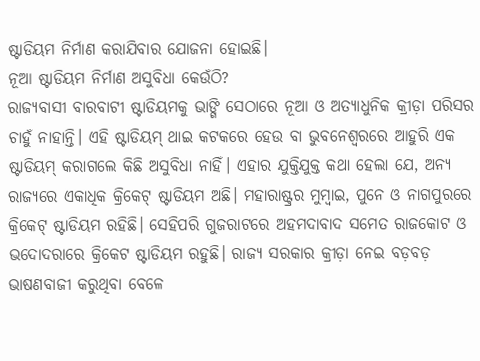ଷ୍ଟାଡିୟମ ନିର୍ମାଣ କରାଯିବାର ଯୋଜନା ହୋଇଛି।
ନୂଆ ଷ୍ଟାଡିୟମ ନିର୍ମାଣ ଅସୁବିଧା କେଉଁଠି?
ରାଜ୍ୟବାସୀ ବାରବାଟୀ ଷ୍ଟାଡିୟମକୁ ଭାଙ୍ଗି ସେଠାରେ ନୂଆ ଓ ଅତ୍ୟାଧୁନିକ କ୍ରୀଡ଼ା ପରିସର ଚାହୁଁ ନାହାନ୍ତି। ଏହି ଷ୍ଟାଡିୟମ୍ ଥାଇ କଟକରେ ହେଉ ବା ଭୁବନେଶ୍ବରରେ ଆହୁରି ଏକ ଷ୍ଟାଡିୟମ୍ କରାଗଲେ କିଛି ଅସୁବିଧା ନାହିଁ। ଏହାର ଯୁକ୍ତିଯୁକ୍ତ କଥା ହେଲା ଯେ, ଅନ୍ୟ ରାଜ୍ୟରେ ଏକାଧିକ କ୍ରିକେଟ୍ ଷ୍ଟାଡିୟମ ଅଛି। ମହାରାଷ୍ଟ୍ରର ମୁମ୍ବାଇ, ପୁନେ ଓ ନାଗପୁରରେ କ୍ରିକେଟ୍ ଷ୍ଟାଡିୟମ ରହିଛି। ସେହିପରି ଗୁଜରାଟରେ ଅହମଦାବାଦ ସମେତ ରାଜକୋଟ ଓ ଭଦୋଦରାରେ କ୍ରିକେଟ ଷ୍ଟାଡିୟମ ରହୁଛି। ରାଜ୍ୟ ସରକାର କ୍ରୀଡ଼ା ନେଇ ବଡ଼ବଡ଼ ଭାଷଣବାଜୀ କରୁଥିବା ବେଳେ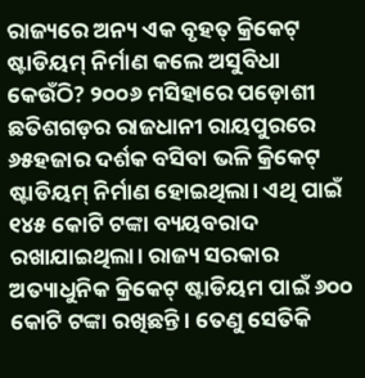ରାଜ୍ୟରେ ଅନ୍ୟ ଏକ ବୃହତ୍ କ୍ରିକେଟ୍ ଷ୍ଟାଡିୟମ୍ ନିର୍ମାଣ କଲେ ଅସୁବିଧା କେଉଁଠି? ୨୦୦୬ ମସିହାରେ ପଡ଼ୋଶୀ ଛତିଶଗଡ଼ର ରାଜଧାନୀ ରାୟପୁରରେ ୬୫ହଜାର ଦର୍ଶକ ବସିବା ଭଳି କ୍ରିକେଟ୍ ଷ୍ଟାଡିୟମ୍ ନିର୍ମାଣ ହୋଇଥିଲା। ଏଥି ପାଇଁ ୧୪୫ କୋଟି ଟଙ୍କା ବ୍ୟୟବରାଦ ରଖାଯାଇଥିଲା। ରାଜ୍ୟ ସରକାର ଅତ୍ୟାଧୁନିକ କ୍ରିକେଟ୍ ଷ୍ଟାଡିୟମ ପାଇଁ ୬୦୦ କୋଟି ଟଙ୍କା ରଖିଛନ୍ତି। ତେଣୁ ସେତିକି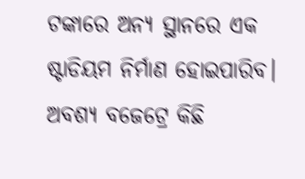ଟଙ୍କାରେ ଅନ୍ୟ ସ୍ଥାନରେ ଏକ ଷ୍ଟାଡିୟମ ନିର୍ମାଣ ହୋଇପାରିବ। ଅବଶ୍ୟ ବଜେଟ୍ରେ କିଛି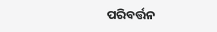ପରିବର୍ତ୍ତନ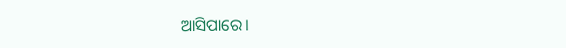ଆସିପାରେ।